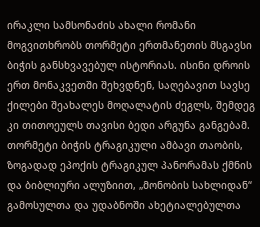ირაკლი სამსონაძის ახალი რომანი მოგვითხრობს თორმეტი ერთმანეთის მსგავსი ბიჭის განსხვავებულ ისტორიას. ისინი დროის ერთ მონაკვეთში შეხვდნენ, საღებავით სავსე ქილები შეახალეს მოღალატის ძეგლს, შემდეგ კი თითოეულს თავისი ბედი არგუნა განგებამ.
თორმეტი ბიჭის ტრაგიკული ამბავი თაობის, ზოგადად ეპოქის ტრაგიკულ პანორამას ქმნის და ბიბლიური ალუზიით, „მონობის სახლიდან“ გამოსულთა და უდაბნოში ახეტიალებულთა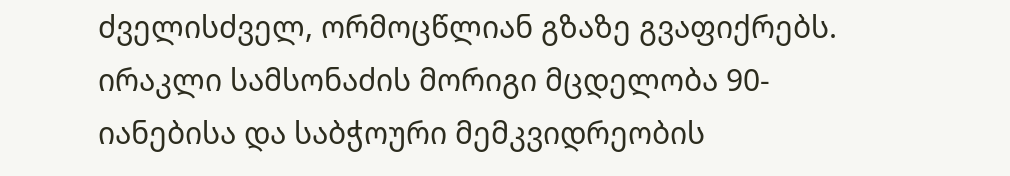ძველისძველ, ორმოცწლიან გზაზე გვაფიქრებს.
ირაკლი სამსონაძის მორიგი მცდელობა 90-იანებისა და საბჭოური მემკვიდრეობის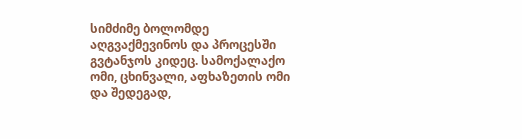სიმძიმე ბოლომდე აღგვაქმევინოს და პროცესში გვტანჯოს კიდეც. სამოქალაქო ომი, ცხინვალი, აფხაზეთის ომი და შედეგად,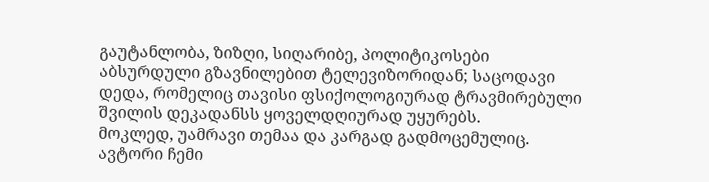გაუტანლობა, ზიზღი, სიღარიბე, პოლიტიკოსები აბსურდული გზავნილებით ტელევიზორიდან; საცოდავი დედა, რომელიც თავისი ფსიქოლოგიურად ტრავმირებული შვილის დეკადანსს ყოველდღიურად უყურებს.
მოკლედ, უამრავი თემაა და კარგად გადმოცემულიც. ავტორი ჩემი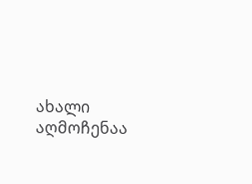ახალი აღმოჩენაა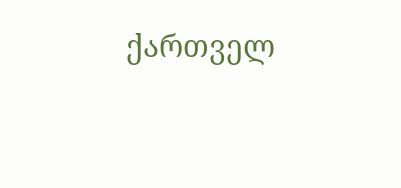ქართველ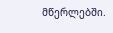მწერლებში.